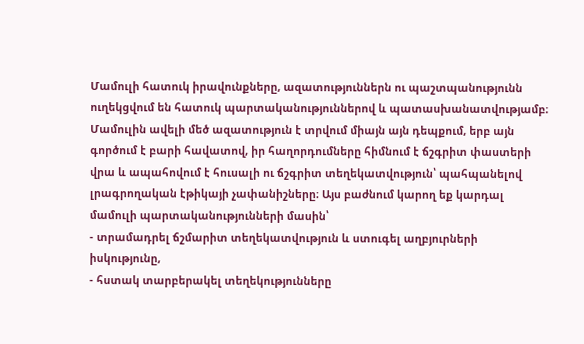Մամուլի հատուկ իրավունքները, ազատություններն ու պաշտպանությունն ուղեկցվում են հատուկ պարտականություններով և պատասխանատվությամբ։
Մամուլին ավելի մեծ ազատություն է տրվում միայն այն դեպքում, երբ այն գործում է բարի հավատով, իր հաղորդումները հիմնում է ճշգրիտ փաստերի վրա և ապահովում է հուսալի ու ճշգրիտ տեղեկատվություն՝ պահպանելով լրագրողական էթիկայի չափանիշները։ Այս բաժնում կարող եք կարդալ մամուլի պարտականությունների մասին՝
- տրամադրել ճշմարիտ տեղեկատվություն և ստուգել աղբյուրների իսկությունը,
- հստակ տարբերակել տեղեկությունները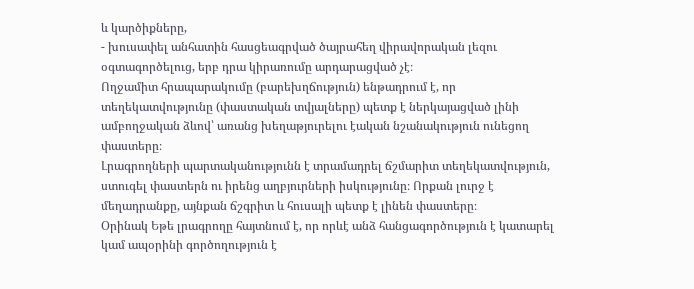և կարծիքները,
- խուսափել անհատին հասցեագրված ծայրահեղ վիրավորական լեզու օգտագործելուց, երբ դրա կիրառումը արդարացված չէ։
Ողջամիտ հրապարակումը (բարեխղճություն) ենթադրում է, որ տեղեկատվությունը (փաստական տվյալները) պետք է ներկայացված լինի ամբողջական ձևով՝ առանց խեղաթյուրելու էական նշանակություն ունեցող փաստերը։
Լրագրողների պարտականությունն է տրամադրել ճշմարիտ տեղեկատվություն, ստուգել փաստերն ու իրենց աղբյուրների իսկությունը։ Որքան լուրջ է մեղադրանքը, այնքան ճշգրիտ և հուսալի պետք է լինեն փաստերը։
Օրինակ Եթե լրագրողը հայտնում է, որ որևէ անձ հանցագործություն է կատարել կամ ապօրինի գործողություն է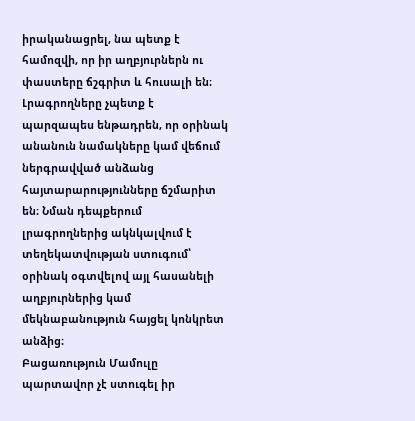իրականացրել, նա պետք է համոզվի, որ իր աղբյուրներն ու փաստերը ճշգրիտ և հուսալի են։
Լրագրողները չպետք է պարզապես ենթադրեն, որ օրինակ անանուն նամակները կամ վեճում ներգրավված անձանց հայտարարությունները ճշմարիտ են։ Նման դեպքերում լրագրողներից ակնկալվում է տեղեկատվության ստուգում՝ օրինակ օգտվելով այլ հասանելի աղբյուրներից կամ մեկնաբանություն հայցել կոնկրետ անձից։
Բացառություն Մամուլը պարտավոր չէ ստուգել իր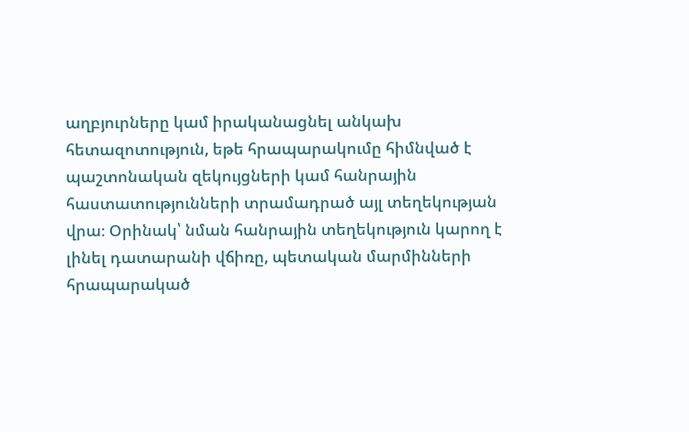աղբյուրները կամ իրականացնել անկախ հետազոտություն, եթե հրապարակումը հիմնված է պաշտոնական զեկույցների կամ հանրային հաստատությունների տրամադրած այլ տեղեկության վրա։ Օրինակ՝ նման հանրային տեղեկություն կարող է լինել դատարանի վճիռը, պետական մարմինների հրապարակած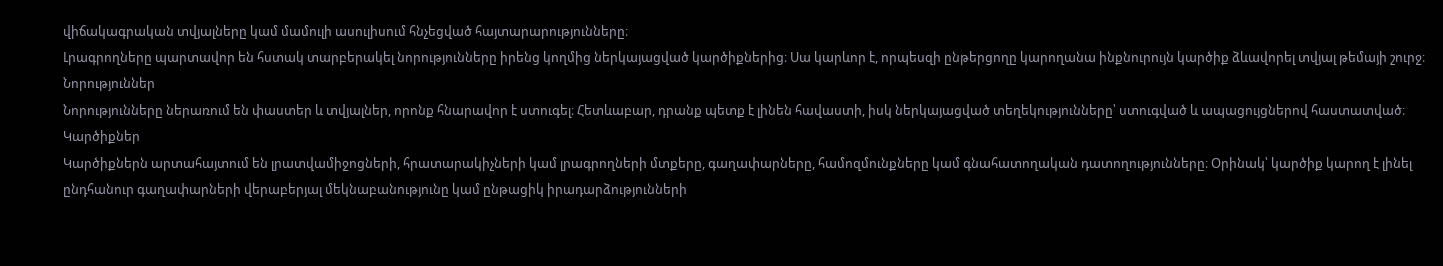վիճակագրական տվյալները կամ մամուլի ասուլիսում հնչեցված հայտարարությունները։
Լրագրողները պարտավոր են հստակ տարբերակել նորությունները իրենց կողմից ներկայացված կարծիքներից։ Սա կարևոր է, որպեսզի ընթերցողը կարողանա ինքնուրույն կարծիք ձևավորել տվյալ թեմայի շուրջ։
Նորություններ
Նորությունները ներառում են փաստեր և տվյալներ, որոնք հնարավոր է ստուգել։ Հետևաբար, դրանք պետք է լինեն հավաստի, իսկ ներկայացված տեղեկությունները՝ ստուգված և ապացույցներով հաստատված։
Կարծիքներ
Կարծիքներն արտահայտում են լրատվամիջոցների, հրատարակիչների կամ լրագրողների մտքերը, գաղափարները, համոզմունքները կամ գնահատողական դատողությունները։ Օրինակ՝ կարծիք կարող է լինել ընդհանուր գաղափարների վերաբերյալ մեկնաբանությունը կամ ընթացիկ իրադարձությունների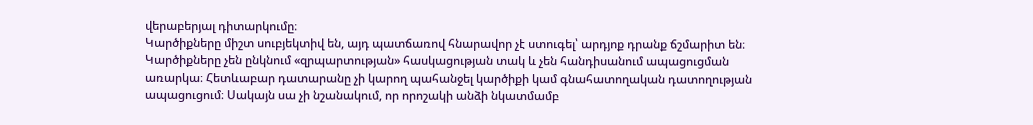վերաբերյալ դիտարկումը։
Կարծիքները միշտ սուբյեկտիվ են, այդ պատճառով հնարավոր չէ ստուգել՝ արդյոք դրանք ճշմարիտ են։ Կարծիքները չեն ընկնում «զրպարտության» հասկացության տակ և չեն հանդիսանում ապացուցման առարկա։ Հետևաբար դատարանը չի կարող պահանջել կարծիքի կամ գնահատողական դատողության ապացուցում։ Սակայն սա չի նշանակում, որ որոշակի անձի նկատմամբ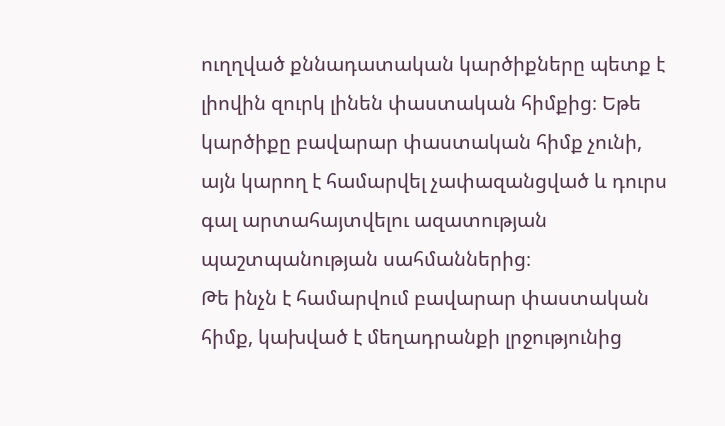ուղղված քննադատական կարծիքները պետք է լիովին զուրկ լինեն փաստական հիմքից։ Եթե կարծիքը բավարար փաստական հիմք չունի, այն կարող է համարվել չափազանցված և դուրս գալ արտահայտվելու ազատության պաշտպանության սահմաններից։
Թե ինչն է համարվում բավարար փաստական հիմք, կախված է մեղադրանքի լրջությունից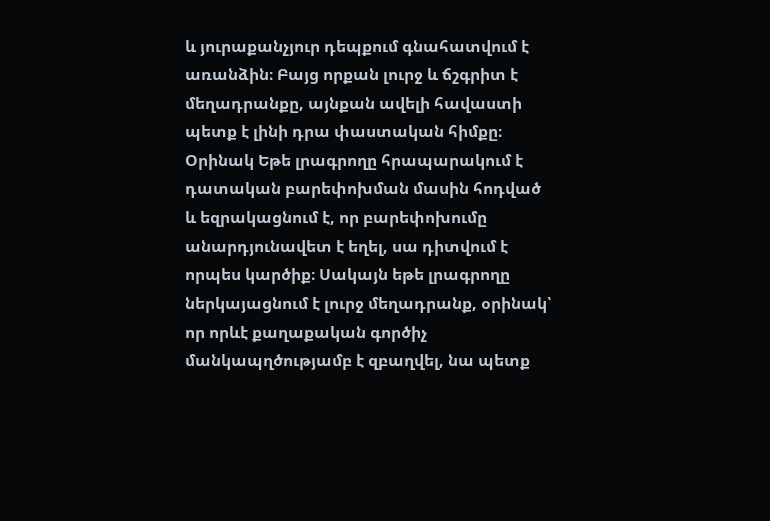և յուրաքանչյուր դեպքում գնահատվում է առանձին։ Բայց որքան լուրջ և ճշգրիտ է մեղադրանքը, այնքան ավելի հավաստի պետք է լինի դրա փաստական հիմքը։
Օրինակ Եթե լրագրողը հրապարակում է դատական բարեփոխման մասին հոդված և եզրակացնում է, որ բարեփոխումը անարդյունավետ է եղել, սա դիտվում է որպես կարծիք։ Սակայն եթե լրագրողը ներկայացնում է լուրջ մեղադրանք, օրինակ՝ որ որևէ քաղաքական գործիչ մանկապղծությամբ է զբաղվել, նա պետք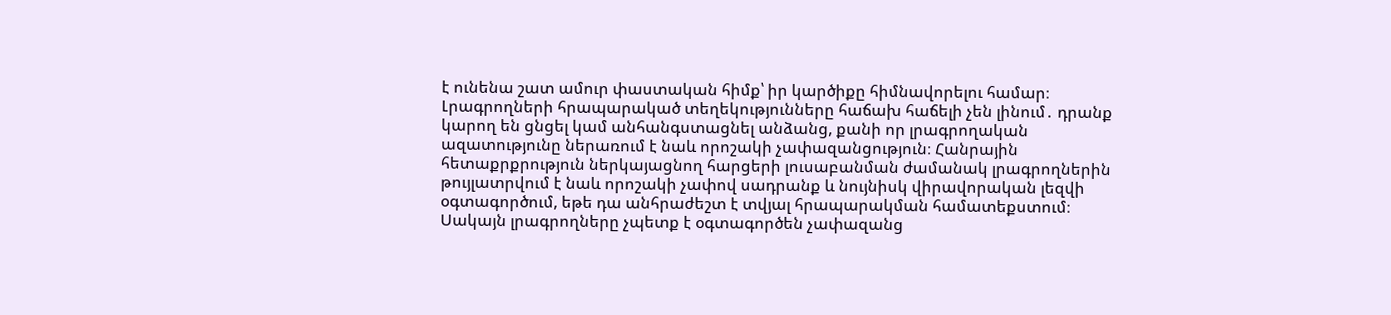է ունենա շատ ամուր փաստական հիմք՝ իր կարծիքը հիմնավորելու համար։
Լրագրողների հրապարակած տեղեկությունները հաճախ հաճելի չեն լինում․ դրանք կարող են ցնցել կամ անհանգստացնել անձանց, քանի որ լրագրողական ազատությունը ներառում է նաև որոշակի չափազանցություն։ Հանրային հետաքրքրություն ներկայացնող հարցերի լուսաբանման ժամանակ լրագրողներին թույլատրվում է նաև որոշակի չափով սադրանք և նույնիսկ վիրավորական լեզվի օգտագործում, եթե դա անհրաժեշտ է տվյալ հրապարակման համատեքստում։ Սակայն լրագրողները չպետք է օգտագործեն չափազանց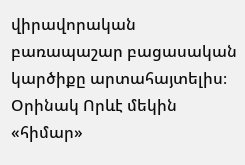վիրավորական բառապաշար բացասական կարծիքը արտահայտելիս։
Օրինակ Որևէ մեկին «հիմար»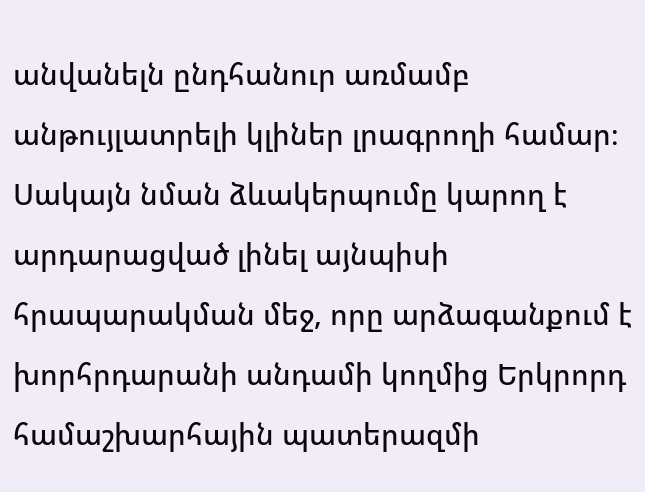անվանելն ընդհանուր առմամբ անթույլատրելի կլիներ լրագրողի համար։ Սակայն նման ձևակերպումը կարող է արդարացված լինել այնպիսի հրապարակման մեջ, որը արձագանքում է խորհրդարանի անդամի կողմից Երկրորդ համաշխարհային պատերազմի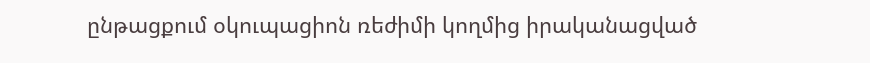ընթացքում օկուպացիոն ռեժիմի կողմից իրականացված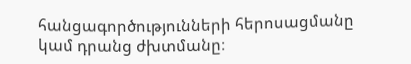հանցագործությունների հերոսացմանը կամ դրանց ժխտմանը։